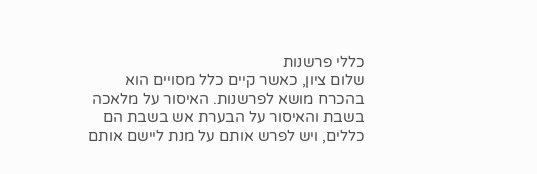כללי פרשנות
שלום ציון, כאשר קיים כלל מסויים הוא בהכרח מושא לפרשנות. האיסור על מלאכה בשבת והאיסור על הבערת אש בשבת הם כללים, ויש לפרש אותם על מנת ליישם אותם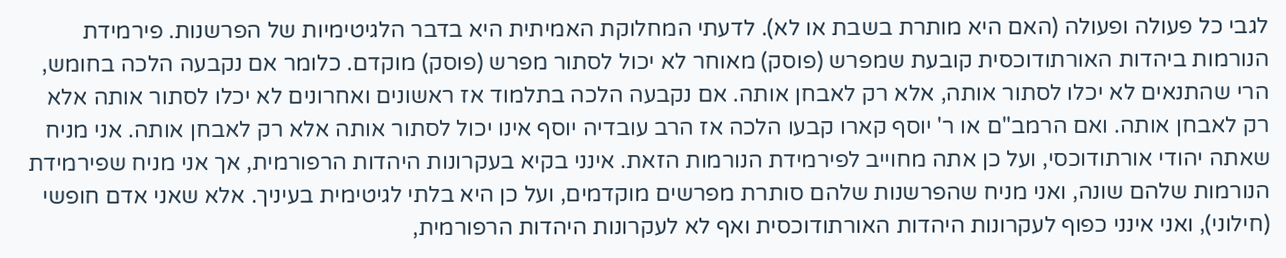לגבי כל פעולה ופעולה (האם היא מותרת בשבת או לא). לדעתי המחלוקת האמיתית היא בדבר הלגיטימיות של הפרשנות. פירמידת הנורמות ביהדות האורתודוכסית קובעת שמפרש (פוסק) מאוחר לא יכול לסתור מפרש (פוסק) מוקדם. כלומר אם נקבעה הלכה בחומש, הרי שהתנאים לא יכלו לסתור אותה, אלא רק לאבחן אותה. אם נקבעה הלכה בתלמוד אז ראשונים ואחרונים לא יכלו לסתור אותה אלא רק לאבחן אותה. ואם הרמב"ם או ר' יוסף קארו קבעו הלכה אז הרב עובדיה יוסף אינו יכול לסתור אותה אלא רק לאבחן אותה. אני מניח שאתה יהודי אורתודוכסי, ועל כן אתה מחוייב לפירמידת הנורמות הזאת. אינני בקיא בעקרונות היהדות הרפורמית, אך אני מניח שפירמידת הנורמות שלהם שונה, ואני מניח שהפרשנות שלהם סותרת מפרשים מוקדמים, ועל כן היא בלתי לגיטימית בעיניך. אלא שאני אדם חופשי (חילוני), ואני אינני כפוף לעקרונות היהדות האורתודוכסית ואף לא לעקרונות היהדות הרפורמית,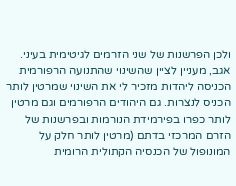ולכן הפרשנות של שני הזרמים לגיטימית בעיני. אגב, מעניין לציין שהשינוי שהתנועה הרפורמית הכניסה ליהדות מזכיר לי את השינוי שמרטין לותר הכניס לנצרות. גם היהודים הרפורמים וגם מרטין לותר כפרו בפירמידת הנורמות ובפרשנות של הזרם המרכזי בדתם (מרטין לותר חלק על המונופול של הכנסיה הקתולית הרומית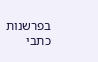בפרשנות כתבי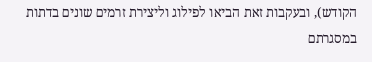הקודש), ובעקבות זאת הביאו לפילוג וליצירת זרמים שונים בדתות במסגרתם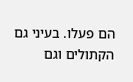הם פעלו. בעיני גם הקתולים וגם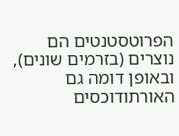הפרוטסטנטים הם נוצרים (בזרמים שונים), ובאופן דומה גם האורתודוכסים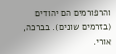והרפורמים הם יהודים (בזרמים שונים). בברכה, אורי.